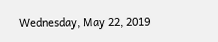Wednesday, May 22, 2019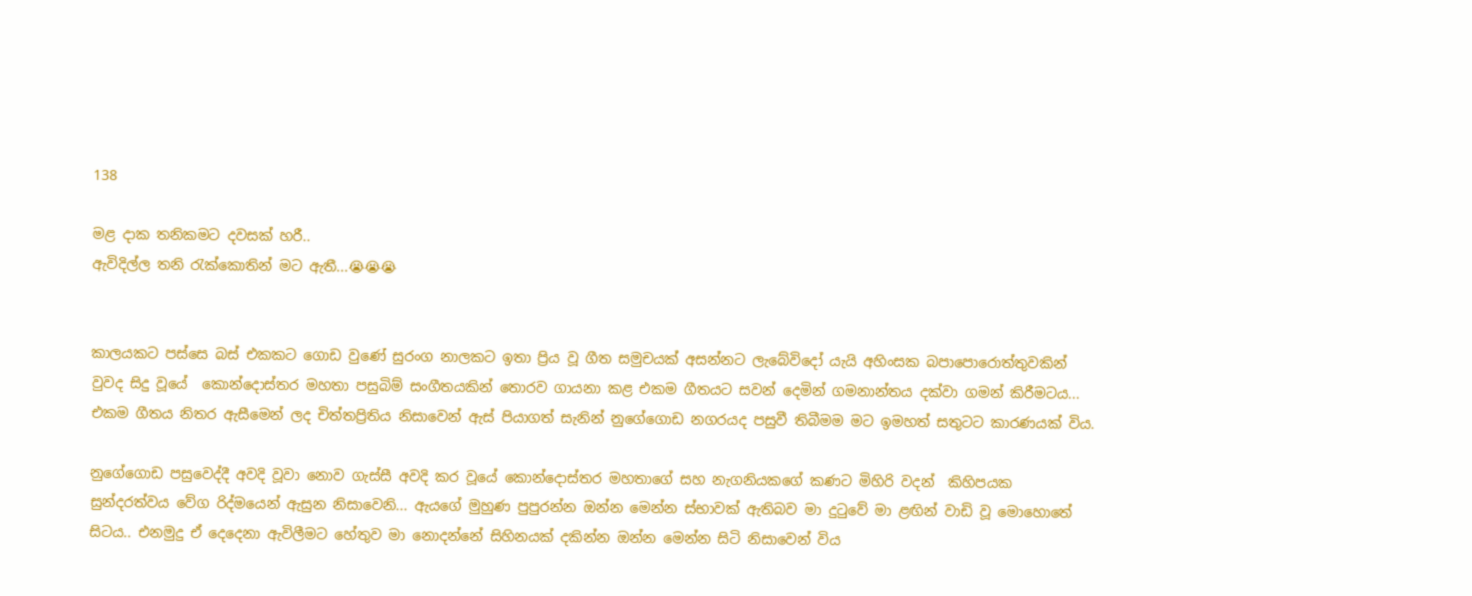138

මළ දාක තනිකමට දවසක් හරී..
ඇවිදිල්ල තනි රැක්කොතින් මට ඇතී...😭😭😭


කාලයකට පස්සෙ බස් එකකට ගොඩ වුණේ සුරංග නාලකට ඉතා ප්‍රිය වූ ගීත සමුචයක් අසන්නට ලැබේවිදෝ යැයි අහිංසක බපාපොරොත්තුවකින් වුවද සිදු වූයේ  කොන්දොස්තර මහතා පසුබිම් සංගීතයකින් තොරව ගායනා කළ එකම ගීතයට සවන් දෙමින් ගමනාන්තය දක්වා ගමන් කිරීමටය... එකම ගීතය නිතර ඇසීමෙන් ලද චිත්තප්‍රිතිය නිසාවෙන් ඇස් පියාගත් සැනින් නුගේගොඩ නගරයද පසුවී තිබීමම මට ඉමහත් සතුටට කාරණයක් විය.

නුගේගොඩ පසුවෙද්දී අවදි වූවා නොව ගැස්සී අවදි කර වූයේ කොන්දොස්තර මහතාගේ සහ නැගනියකගේ කණට මිහිරි වදන්  කිහිපයක සුන්දරත්වය වේග රිද්මයෙන් ඇසුන නිසාවෙනි... ඇයගේ මුහුණ පුපුරන්න ඔන්න මෙන්න ස්භාවක් ඇතිබව මා දුටුවේ මා ළඟින් වාඩි වූ මොහොතේ සිටය.. එනමුදු ඒ දෙදෙනා ඇවිලීමට හේතුව මා නොදන්නේ සිහිනයක් දකින්න ඔන්න මෙන්න සිටි නිසාවෙන් විය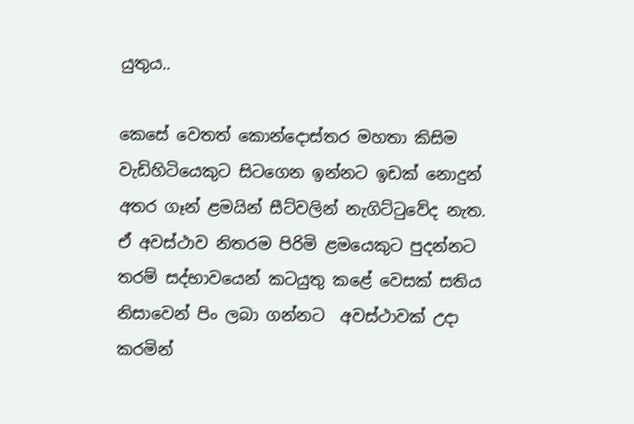යුතුය..

කෙසේ වෙතත් කොන්දොස්තර මහතා කිසිම වැඩිහිටියෙකුට සිටගෙන ඉන්නට ඉඩක් නොදුන් අතර ගෑන් ළමයින් සීට්වලින් නැගිට්ටුවේද නැත. ඒ අවස්ථාව නිතරම පිරිමි ළමයෙකුට පුදන්නට තරම් සද්භාවයෙන් කටයුතු කළේ වෙසක් සතිය නිසාවෙන් පිං ලබා ගන්නට  අවස්ථාවක් උදා කරමින්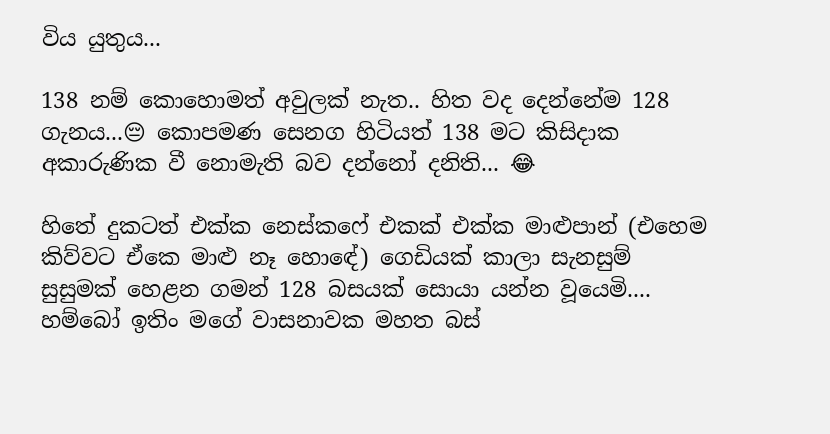විය යුතුය...

138 නම් කොහොමත් අවුලක් නැත.. හිත වද දෙන්නේම 128 ගැනය...😔 කොපමණ සෙනග හිටියත් 138 මට කිසිදාක අකාරුණික වී නොමැති බව දන්නෝ දනිති... 😂

හිතේ දුකටත් එක්ක නෙස්කෆේ එකක් එක්ක මාළුපාන් (එහෙම කිව්වට ඒකෙ මාළු නෑ හොඳේ) ගෙඩියක් කාලා සැනසුම් සුසුමක් හෙළන ගමන් 128 බසයක් සොයා යන්න වූයෙමි.... හම්බෝ ඉතිං මගේ වාසනාවක මහත බස්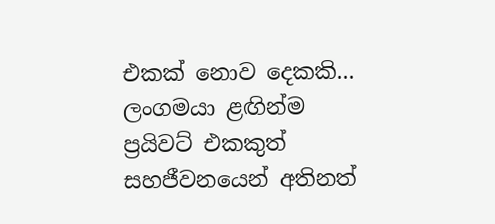එකක් නොව දෙකකි... ලංගමයා ළඟින්ම ප්‍රයිවට් එකකුත් සහජීවනයෙන් අතිනත්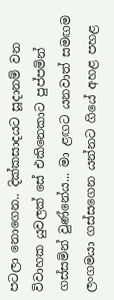පටලා නොගෙන.. දික්කසාදයට සූදානම් වන විවාහක යුවලක් සේ එකිනෙකාට පුප්පමින් ගස්සමින් වුණ්නේය... මා ළඟට යනවාත් සමඟම ලංගමයා ගස්සගෙන යන්නට ගියේ අහළ පහළ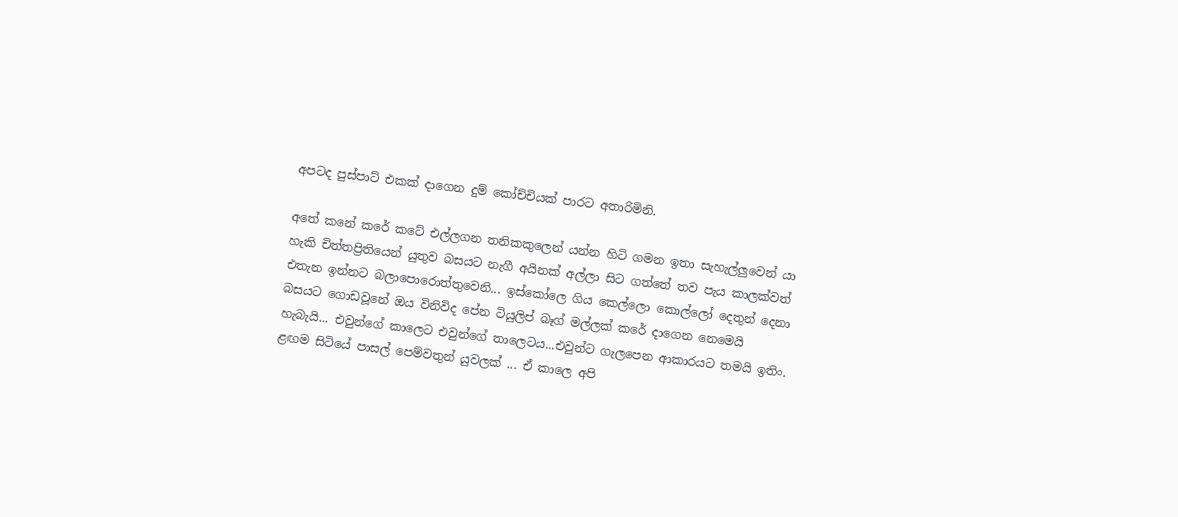අපටද පුස්පාට් එකක් දාගෙන දුම් කෝච්චියක් පාරට අතාරිමිනි.

අතේ කනේ කරේ කටේ එල්ලගන තනිකකුලෙන් යන්න හිටි ගමන ඉතා සැහැල්ලුවෙන් යා හැකි චිත්තප්‍රිතියෙන් යුතුව බසයට නැගී අයිනක් අල්ලා සිට ගත්තේ තව පැය කාලක්වත් එතැන ඉන්නට බලාපොරොත්තුවෙනි... ඉස්කෝලෙ ගිය කෙල්ලො කොල්ලෝ දෙතුන් දෙනා බසයට ගොඩවූනේ ඔය විනිවිද පේන ටියුලිප් බෑග් මල්ලක් කරේ දාගෙන නෙමෙයි හැබැයි... එවුන්ගේ කාලෙට එවුන්ගේ තාලෙටය...එවුන්ට ගැලපෙන ආකාරයට තමයි ඉතිං. ළඟම සිටියේ පාසල් පෙම්වතුන් යුවලක් ... ඒ කාලෙ අපි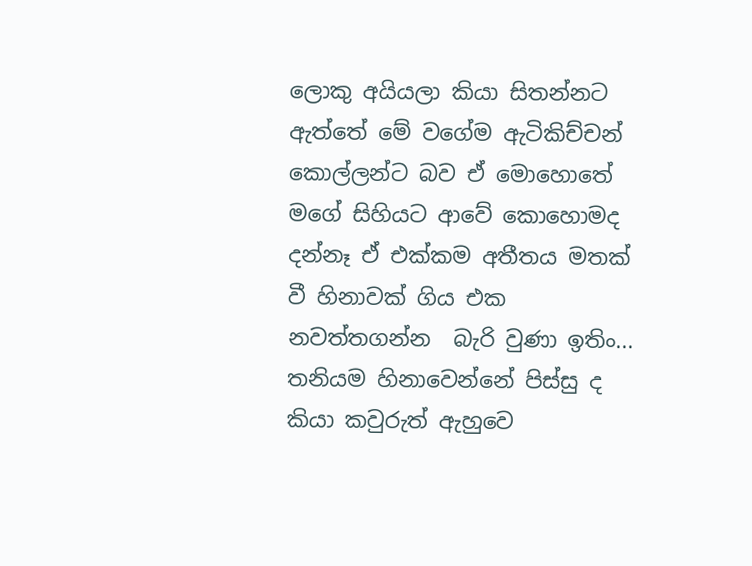ලොකු අයියලා කියා සිතන්නට ඇත්තේ මේ වගේම ඇටිකිච්චන් කොල්ලන්ට බව ඒ මොහොතේ මගේ සිහියට ආවේ කොහොමද දන්නෑ ඒ එක්කම අතීතය මතක් වී හිනාවක් ගිය එක නවත්තගන්න  බැරි වුණා ඉතිං... තනියම හිනාවෙන්නේ පිස්සු ද කියා කවුරුත් ඇහුවෙ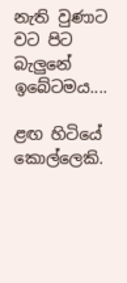නැති වුණාට වට පිට බැලුනේ ඉබේටමය....

ළඟ හිටියේ කොල්ලෙකි.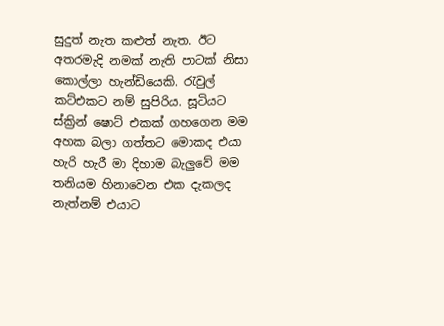සුදුත් නැත කළුත් නැත. ඊට අතරමැදි නමක් නැති පාටක් නිසා කොල්ලා හැන්ඩියෙකි. රැවුල් කට්එකට නම් සුපිරිය. සූටියට ස්ක්‍රින් ෂොට් එකක් ගහගෙන මම අහක බලා ගත්තට මොකද එයා හැරි හැරී මා දිහාම බැලුවේ මම තනියම හිනාවෙන එක දැකලද නැත්නම් එයාට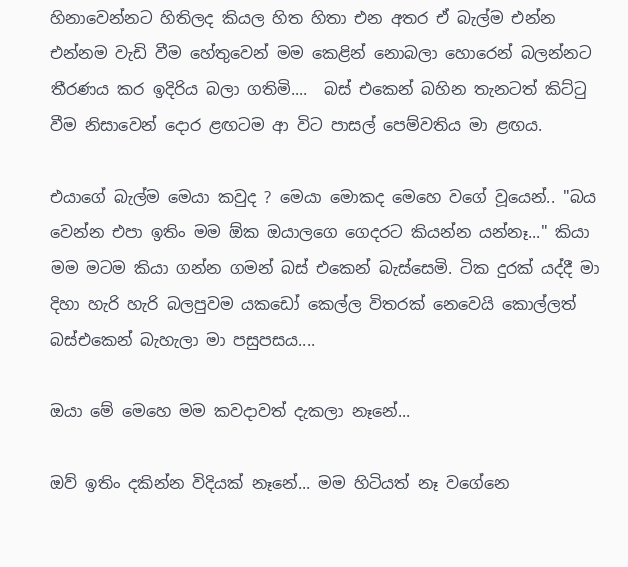හිනාවෙන්නට හිතිලද කියල හිත හිතා එන අතර ඒ බැල්ම එන්න එන්නම වැඩි වීම හේතුවෙන් මම කෙළින් නොබලා හොරෙන් බලන්නට තීරණය කර ඉදිරිය බලා ගතිමි....  බස් එකෙන් බහින තැනටත් කිට්ටු වීම නිසාවෙන් දොර ළඟටම ආ විට පාසල් පෙම්වතිය මා ළඟය.

එයාගේ බැල්ම මෙයා කවුද ? මෙයා මොකද මෙහෙ වගේ වූයෙන්.. "බය වෙන්න එපා ඉතිං මම ඕක ඔයාලගෙ ගෙදරට කියන්න යන්නෑ..." කියා මම මටම කියා ගන්න ගමන් බස් එකෙන් බැස්සෙමි. ටික දුරක් යද්දී මා දිහා හැරි හැරි බලපුවම යකඩෝ කෙල්ල විතරක් නෙවෙයි කොල්ලත් බස්එකෙන් බැහැලා මා පසුපසය....

ඔයා මේ මෙහෙ මම කවදාවත් දැකලා නෑනේ...

ඔව් ඉතිං දකින්න විදියක් නෑනේ... මම හිටියත් නෑ වගේනෙ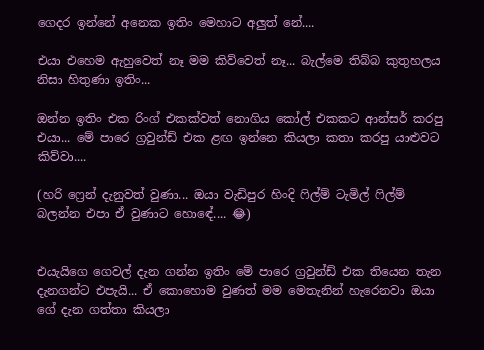ගෙදර ඉන්නේ අනෙක ඉතිං මෙහාට අලුත් නේ....

එයා එහෙම ඇහුවෙත් නෑ මම කිව්වෙත් නෑ... බැල්මෙ තිබ්බ කුතුහලය නිසා හිතුණා ඉතිං...

ඔන්න ඉතිං එක රිංග් එකක්වත් නොගිය කෝල් එකකට ආන්සර් කරපු එයා... මේ පාරෙ ග්‍රවුන්ඩ් එක ළඟ ඉන්නෙ කියලා කතා කරපු යාළුවට කිව්වා....

(හරි ෆ්‍රෙන් දැනුවත් වුණා... ඔයා වැඩිපුර හිංදි ෆිල්ම් ටැමිල් ෆිල්ම් බලන්න එපා ඒ වුණාට හොඳේ.... 😂)


එයැයිගෙ ගෙවල් දැන ගන්න ඉතිං මේ පාරෙ ග්‍රවුන්ඩ් එක තියෙන තැන දැනගන්ට එපැයි... ඒ කොහොම වුණත් මම මෙතැනින් හැරෙනවා ඔයා ගේ දැන ගත්තා කියලා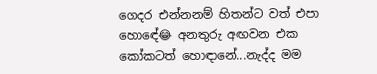ගෙදර එන්නනම් හිතන්ට වත් එපා හොඳේ😂 අනතුරු අඟවන එක කෝකටත් හොඳානේ...නැද්ද මම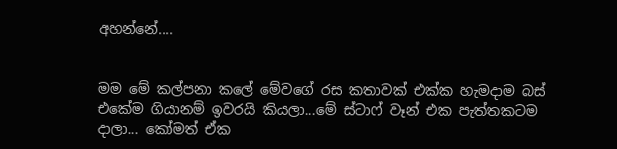අහන්නේ....


මම මේ කල්පනා කලේ මේවගේ රස කතාවක් එක්ක හැමදාම බස් එකේම ගියානම් ඉවරයි කියලා...මේ ස්ටාෆ් වෑන් එක පැත්තකටම දාලා... කෝමත් ඒක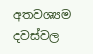අතවශ්‍යම දවස්වල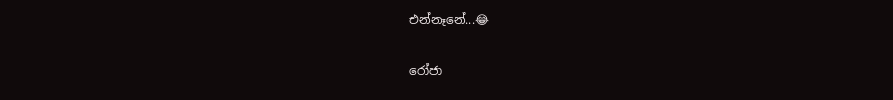එන්නෑනේ...😂

රෝජා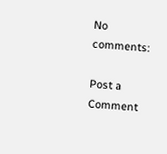No comments:

Post a Comment